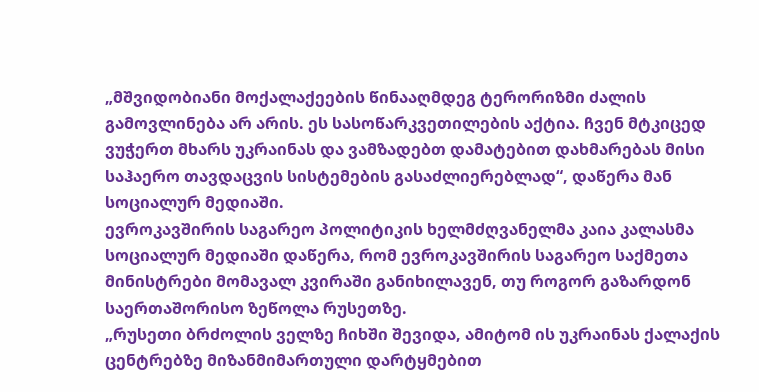„მშვიდობიანი მოქალაქეების წინააღმდეგ ტერორიზმი ძალის გამოვლინება არ არის. ეს სასოწარკვეთილების აქტია. ჩვენ მტკიცედ ვუჭერთ მხარს უკრაინას და ვამზადებთ დამატებით დახმარებას მისი საჰაერო თავდაცვის სისტემების გასაძლიერებლად“, დაწერა მან სოციალურ მედიაში.
ევროკავშირის საგარეო პოლიტიკის ხელმძღვანელმა კაია კალასმა სოციალურ მედიაში დაწერა, რომ ევროკავშირის საგარეო საქმეთა მინისტრები მომავალ კვირაში განიხილავენ, თუ როგორ გაზარდონ საერთაშორისო ზეწოლა რუსეთზე.
„რუსეთი ბრძოლის ველზე ჩიხში შევიდა, ამიტომ ის უკრაინას ქალაქის ცენტრებზე მიზანმიმართული დარტყმებით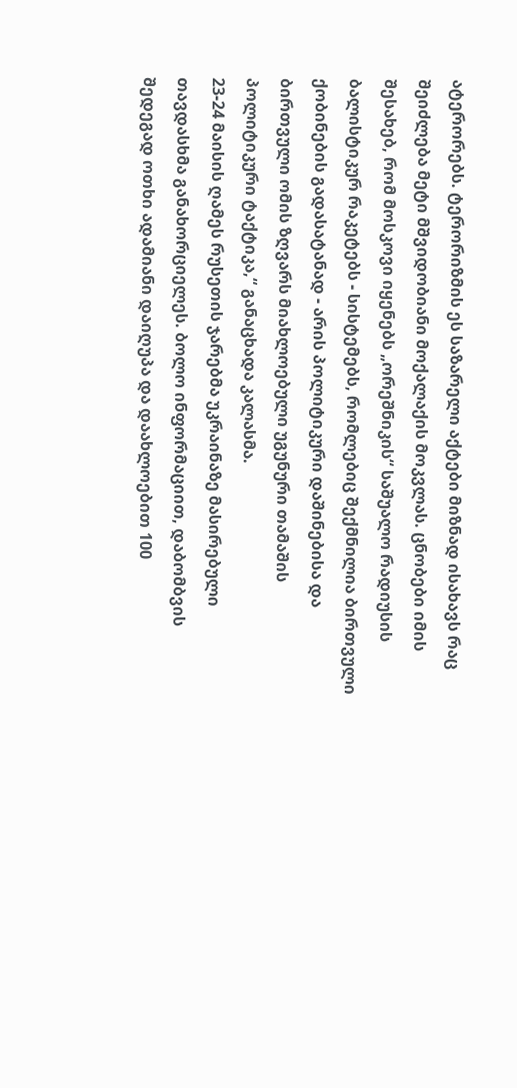ატერორებს. ტერორიზმის ეს საზარელი აქტები მიზნად ისახავს რაც შეიძლება მეტი მშვიდობიანი მოქალაქის მოკვლას. ცნობები იმის შესახებ, რომ მოსკოვი იყენებს „ორეშნიკის“ საშუალო რადიუსის ბალისტიკურ რაკეტებს - სისტემებს, რომლებიც შექმნილია ბირთვული ქობინების გადასატანად - არის პოლიტიკური დაშინებისა და ბირთვული ომის ზღვარს მიახლოებული უგუნური თამაშის პოლიტიკური ტაქტიკა,“ განაცხადა კალასმა.
23-24 მაისის ღამეს რუსეთის ჯარებმა უკრაინაზე მასირებული თავდასხმა განახორციელეს. ბოლო ინფორმაციით, დაბომბვის შედეგად ოთხი ადამიანი დაიღუპა და დაახლოებით 100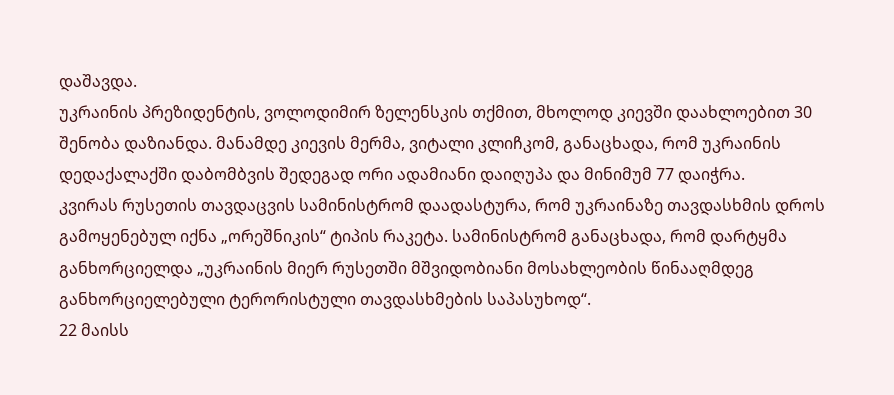დაშავდა.
უკრაინის პრეზიდენტის, ვოლოდიმირ ზელენსკის თქმით, მხოლოდ კიევში დაახლოებით 30 შენობა დაზიანდა. მანამდე კიევის მერმა, ვიტალი კლიჩკომ, განაცხადა, რომ უკრაინის დედაქალაქში დაბომბვის შედეგად ორი ადამიანი დაიღუპა და მინიმუმ 77 დაიჭრა.
კვირას რუსეთის თავდაცვის სამინისტრომ დაადასტურა, რომ უკრაინაზე თავდასხმის დროს გამოყენებულ იქნა „ორეშნიკის“ ტიპის რაკეტა. სამინისტრომ განაცხადა, რომ დარტყმა განხორციელდა „უკრაინის მიერ რუსეთში მშვიდობიანი მოსახლეობის წინააღმდეგ განხორციელებული ტერორისტული თავდასხმების საპასუხოდ“.
22 მაისს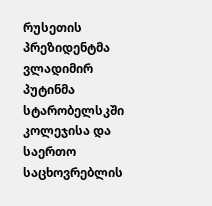რუსეთის პრეზიდენტმა ვლადიმირ პუტინმა სტარობელსკში კოლეჯისა და საერთო საცხოვრებლის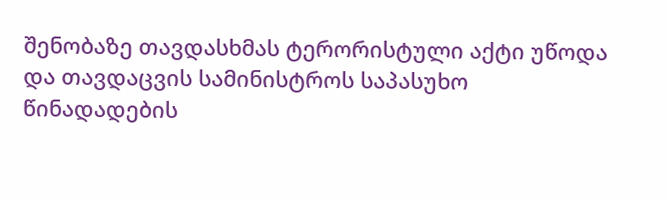შენობაზე თავდასხმას ტერორისტული აქტი უწოდა და თავდაცვის სამინისტროს საპასუხო წინადადების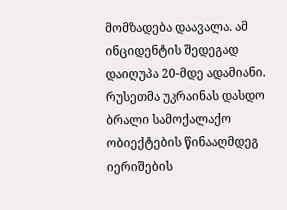მომზადება დაავალა. ამ ინციდენტის შედეგად დაიღუპა 20-მდე ადამიანი. რუსეთმა უკრაინას დასდო ბრალი სამოქალაქო ობიექტების წინააღმდეგ იერიშების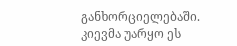განხორციელებაში. კიევმა უარყო ეს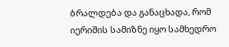ბრალდება და განაცხადა, რომ იერიშის სამიზნე იყო სამხედრო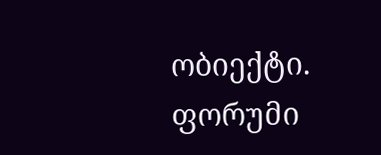ობიექტი.
ფორუმი